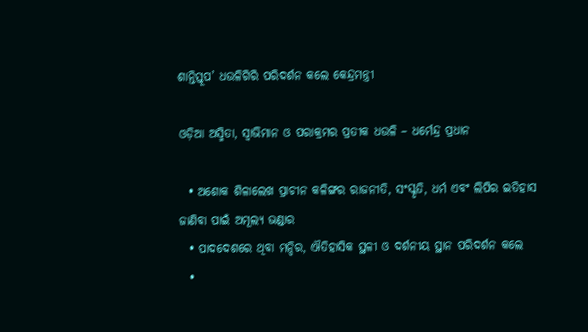ଶାନ୍ତିସ୍ତୂପ’ ଧଉଳିଗିରି ପରିଦର୍ଶନ କଲେ କେନ୍ଦ୍ରମନ୍ତ୍ରୀ

ଓଡ଼ିଆ ଅସ୍ମିତା, ସ୍ୱାଭିମାନ ଓ ପରାକ୍ରମର ପ୍ରତୀକ ଧଉଳି – ଧର୍ମେନ୍ଦ୍ର ପ୍ରଧାନ

  • ଅଶୋକ ଶିଳାଲେଖ ପ୍ରାଚୀନ କଳିଙ୍ଗର ରାଜନୀତି, ସଂସ୍କୃତି, ଧର୍ମ ଏବଂ ଲିପିର ଇତିହାସ ଜାଣିବା ପାଇଁ ଅମୂଲ୍ୟ ଭଣ୍ଡାର
  • ପାଦଦେଶରେ ଥିବା ମନ୍ଦିର, ଐତିହାସିକ ସ୍ଥଳୀ ଓ ଦର୍ଶନୀୟ ସ୍ଥାନ ପରିଦର୍ଶନ କଲେ
  •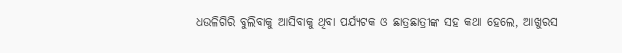ଧଉଳିଗିରି ବୁଲିବାକୁ ଆସିବାକୁ ଥିବା ପର୍ଯ୍ୟଟକ ଓ ଛାତ୍ରଛାତ୍ରୀଙ୍କ ସହ କଥା ହେଲେ, ଆଖୁରସ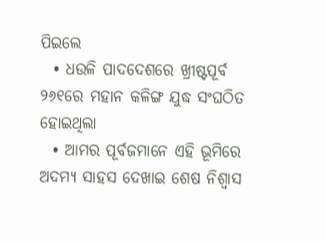ପିଇଲେ
  • ଧଉଳି ପାଦଦେଶରେ ଖ୍ରୀଷ୍ଟପୂର୍ବ ୨୬୧ରେ ମହାନ କଳିଙ୍ଗ ଯୁଦ୍ଧ ସଂଘଠିତ ହୋଇଥିଲା
  • ଆମର ପୂର୍ବଜମାନେ ଏହି ଭୂମିରେ ଅଦମ୍ୟ ସାହସ ଦେଖାଇ ଶେଷ ନିଶ୍ୱାସ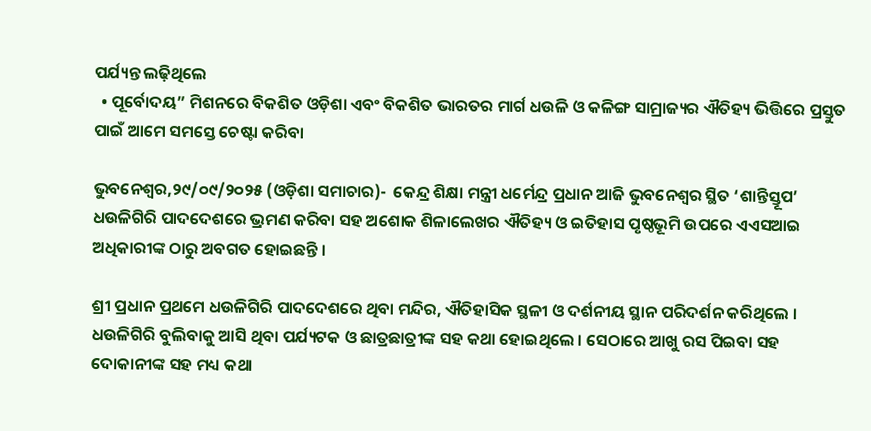ପର୍ଯ୍ୟନ୍ତ ଲଢ଼ିଥିଲେ
  • ପୂର୍ବୋଦୟ” ମିଶନରେ ବିକଶିତ ଓଡ଼ିଶା ଏବଂ ବିକଶିତ ଭାରତର ମାର୍ଗ ଧଉଳି ଓ କଳିଙ୍ଗ ସାମ୍ରାଜ୍ୟର ଐତିହ୍ୟ ଭିତ୍ତିରେ ପ୍ରସ୍ତୁତ ପାଇଁ ଆମେ ସମସ୍ତେ ଚେଷ୍ଟା କରିବା

ଭୁବନେଶ୍ୱର,୨୯/୦୯/୨୦୨୫ (ଓଡ଼ିଶା ସମାଚାର)-  କେନ୍ଦ୍ର ଶିକ୍ଷା ମନ୍ତ୍ରୀ ଧର୍ମେନ୍ଦ୍ର ପ୍ରଧାନ ଆଜି ଭୁବନେଶ୍ୱର ସ୍ଥିତ ‘ଶାନ୍ତିସ୍ତୂପ’ ଧଉଳିଗିରି ପାଦଦେଶରେ ଭ୍ରମଣ କରିବା ସହ ଅଶୋକ ଶିଳାଲେଖର ଐତିହ୍ୟ ଓ ଇତିହାସ ପୃଷ୍ଠଭୂମି ଉପରେ ଏଏସଆଇ ଅଧିକାରୀଙ୍କ ଠାରୁ ଅବଗତ ହୋଇଛନ୍ତି ।

ଶ୍ରୀ ପ୍ରଧାନ ପ୍ରଥମେ ଧଉଳିଗିରି ପାଦଦେଶରେ ଥିବା ମନ୍ଦିର, ଐତିହାସିକ ସ୍ଥଳୀ ଓ ଦର୍ଶନୀୟ ସ୍ଥାନ ପରିଦର୍ଶନ କରିଥିଲେ । ଧଉଳିଗିରି ବୁଲିବାକୁ ଆସି ଥିବା ପର୍ଯ୍ୟଟକ ଓ ଛାତ୍ରଛାତ୍ରୀଙ୍କ ସହ କଥା ହୋଇଥିଲେ । ସେଠାରେ ଆଖୁ ରସ ପିଇବା ସହ ଦୋକାନୀଙ୍କ ସହ ମଧ୍ୟ କଥା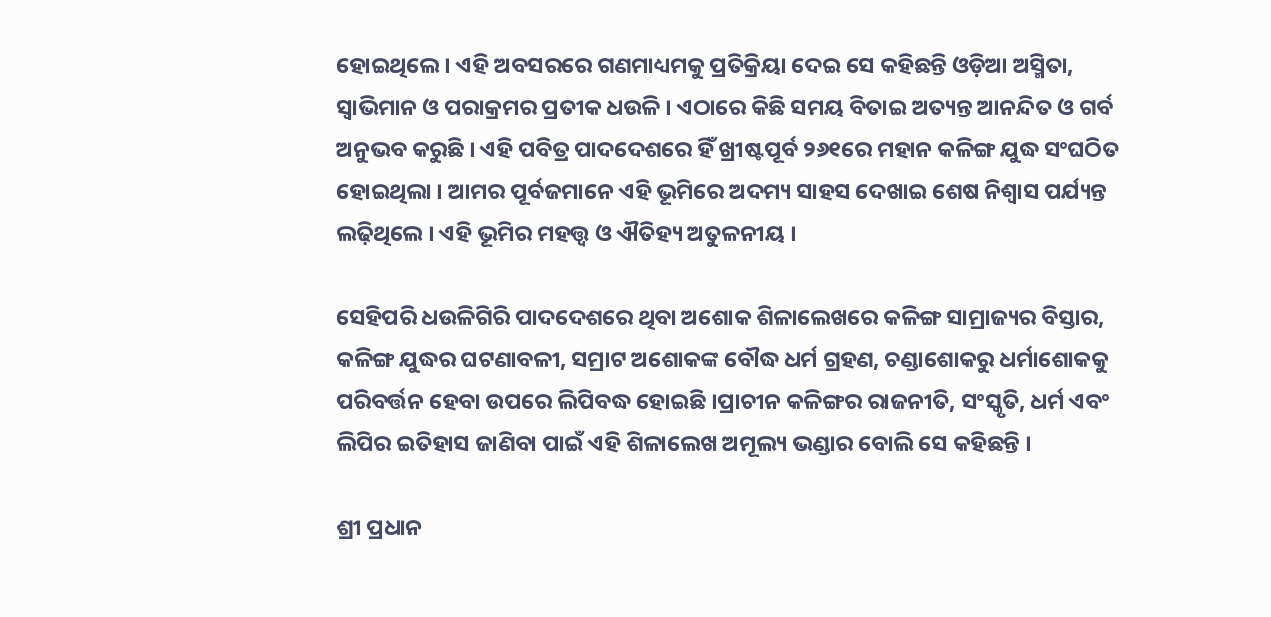ହୋଇଥିଲେ । ଏହି ଅବସରରେ ଗଣମାଧ୍ୟମକୁ ପ୍ରତିକ୍ରିୟା ଦେଇ ସେ କହିଛନ୍ତି ଓଡ଼ିଆ ଅସ୍ମିତା, ସ୍ୱାଭିମାନ ଓ ପରାକ୍ରମର ପ୍ରତୀକ ଧଉଳି । ଏଠାରେ କିଛି ସମୟ ବିତାଇ ଅତ୍ୟନ୍ତ ଆନନ୍ଦିତ ଓ ଗର୍ବ ଅନୁଭବ କରୁଛି । ଏହି ପବିତ୍ର ପାଦଦେଶରେ ହିଁ ଖ୍ରୀଷ୍ଟପୂର୍ବ ୨୬୧ରେ ମହାନ କଳିଙ୍ଗ ଯୁଦ୍ଧ ସଂଘଠିତ ହୋଇଥିଲା । ଆମର ପୂର୍ବଜମାନେ ଏହି ଭୂମିରେ ଅଦମ୍ୟ ସାହସ ଦେଖାଇ ଶେଷ ନିଶ୍ୱାସ ପର୍ଯ୍ୟନ୍ତ ଲଢ଼ିଥିଲେ । ଏହି ଭୂମିର ମହତ୍ତ୍ୱ ଓ ଐତିହ୍ୟ ଅତୁଳନୀୟ ।

ସେହିପରି ଧଉଳିଗିରି ପାଦଦେଶରେ ଥିବା ଅଶୋକ ଶିଳାଲେଖରେ କଳିଙ୍ଗ ସାମ୍ରାଜ୍ୟର ବିସ୍ତାର, କଳିଙ୍ଗ ଯୁଦ୍ଧର ଘଟଣାବଳୀ, ସମ୍ରାଟ ଅଶୋକଙ୍କ ବୌଦ୍ଧ ଧର୍ମ ଗ୍ରହଣ, ଚଣ୍ଡାଶୋକରୁ ଧର୍ମାଶୋକକୁ ପରିବର୍ତ୍ତନ ହେବା ଉପରେ ଲିପିବଦ୍ଧ ହୋଇଛି ।ପ୍ରାଚୀନ କଳିଙ୍ଗର ରାଜନୀତି, ସଂସ୍କୃତି, ଧର୍ମ ଏବଂ ଲିପିର ଇତିହାସ ଜାଣିବା ପାଇଁ ଏହି ଶିଳାଲେଖ ଅମୂଲ୍ୟ ଭଣ୍ଡାର ବୋଲି ସେ କହିଛନ୍ତି ।

ଶ୍ରୀ ପ୍ରଧାନ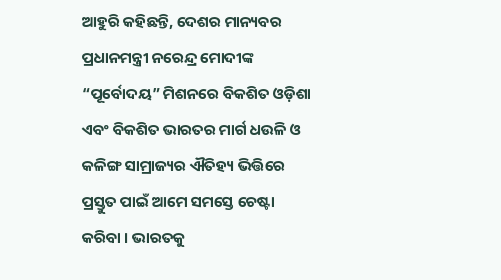ଆହୁରି କହିଛନ୍ତି, ଦେଶର ମାନ୍ୟବର ପ୍ରଧାନମନ୍ତ୍ରୀ ନରେନ୍ଦ୍ର ମୋଦୀଙ୍କ “ପୂର୍ବୋଦୟ” ମିଶନରେ ବିକଶିତ ଓଡ଼ିଶା ଏବଂ ବିକଶିତ ଭାରତର ମାର୍ଗ ଧଉଳି ଓ କଳିଙ୍ଗ ସାମ୍ରାଜ୍ୟର ଐତିହ୍ୟ ଭିତ୍ତିରେ ପ୍ରସ୍ତୁତ ପାଇଁ ଆମେ ସମସ୍ତେ ଚେଷ୍ଟା କରିବା । ଭାରତକୁ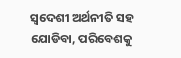ସ୍ୱଦେଶୀ ଅର୍ଥନୀତି ସହ ଯୋଡିବା, ପରିବେଶକୁ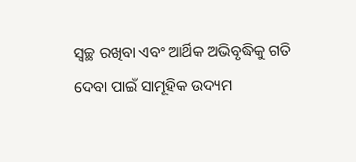ସ୍ୱଚ୍ଛ ରଖିବା ଏବଂ ଆର୍ଥିକ ଅଭିବୃଦ୍ଧିକୁ ଗତି ଦେବା ପାଇଁ ସାମୂହିକ ଉଦ୍ୟମ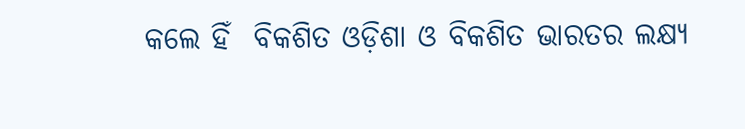କଲେ ହିଁ  ବିକଶିତ ଓଡ଼ିଶା ଓ ବିକଶିତ ଭାରତର ଲକ୍ଷ୍ୟ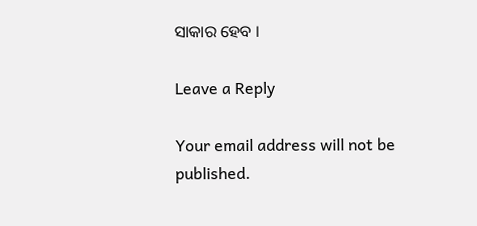ସାକାର ହେବ ।

Leave a Reply

Your email address will not be published.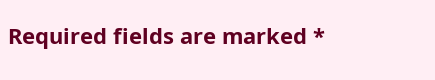Required fields are marked *